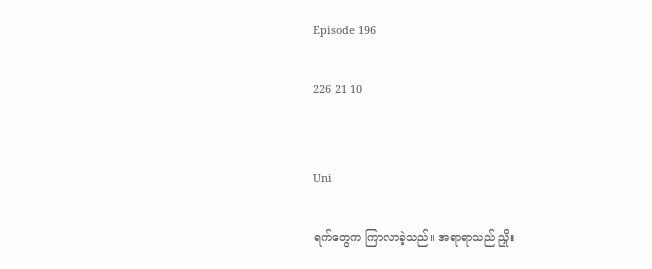Episode 196

226 21 10


Uni

ရက်တွေက ကြာလာခဲ့သည်။ အရာရာသည် ညှိုး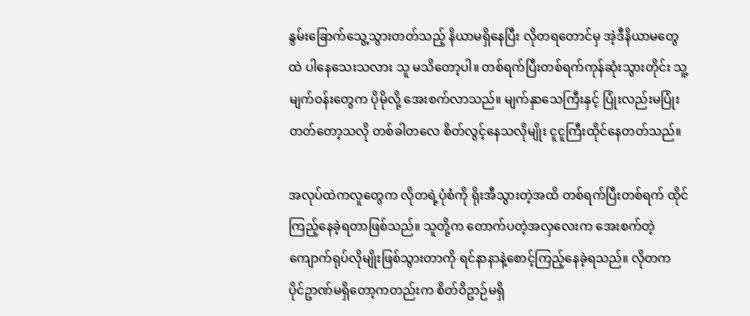နွမ်းခြောက်သွေ့သွားတတ်သည့် နိယာမရှိနေပြီး လိုတရတောင်မှ အဲ့ဒီနိယာမတွေထဲ ပါနေသေးသလား သူ မသိတော့ပါ။ တစ်ရက်ပြီးတစ်ရက်ကုန်ဆုံးသွားတိုင်း သူ့မျက်ဝန်းတွေက ပိုမိုလို့ အေးစက်လာသည်။ မျက်နှာသေကြီးနှင့် ပြုံးလည်းမပြုံးတတ်တော့သလို တစ်ခါတလေ စိတ်လွင့်နေသလိုမျိုး ငူငူကြီးထိုင်နေတတ်သည်။

အလုပ်ထဲကလူတွေက လိုတရဲ့ပုံစံကို ရိုးအီသွားတဲ့အထိ တစ်ရက်ပြီးတစ်ရက် ထိုင်ကြည့်နေခဲ့ရတာဖြစ်သည်။ သူတို့က တောက်ပတဲ့အလှလေးက အေးစက်တဲ့ကျောက်ရုပ်လိုမျိုးဖြစ်သွားတာကို ရင်နာနာနဲ့စောင့်ကြည့်နေခဲ့ရသည်။ လိုတက ပိုင်ဥာဏ်မရှိတော့ကတည်းက စိတ်ဝိဥာဉ်မရှိ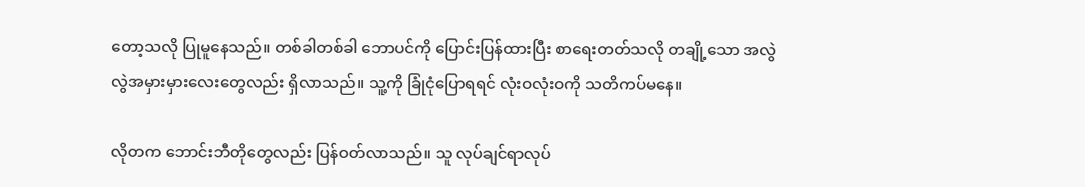တော့သလို ပြုမူနေသည်။ တစ်ခါတစ်ခါ ဘောပင်ကို ပြောင်းပြန်ထားပြီး စာရေးတတ်သလို တချို့သော အလွဲလွဲအမှားမှားလေးတွေလည်း ရှိလာသည်။ သူ့ကို ခြုံငုံပြောရရင် လုံးဝလုံးဝကို သတိကပ်မနေ။

လိုတက ဘောင်းဘီတိုတွေလည်း ပြန်ဝတ်လာသည်။ သူ လုပ်ချင်ရာလုပ်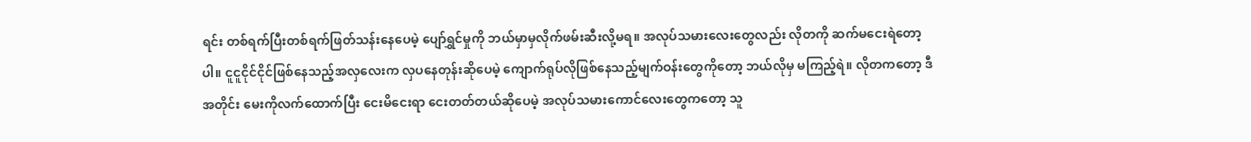ရင်း တစ်ရက်ပြီးတစ်ရက်ဖြတ်သန်းနေပေမဲ့ ပျော်ရွှင်မှုကို ဘယ်မှာမှလိုက်ဖမ်းဆီးလို့မရ။ အလုပ်သမားလေးတွေလည်း လိုတကို ဆက်မငေးရဲတော့ပါ။ ငူငူငိုင်ငိုင်ဖြစ်နေသည့်အလှလေးက လှပနေတုန်းဆိုပေမဲ့ ကျောက်ရုပ်လိုဖြစ်နေသည့်မျက်ဝန်းတွေကိုတော့ ဘယ်လိုမှ မကြည့်ရဲ။ လိုတကတော့ ဒီအတိုင်း မေးကိုလက်ထောက်ပြီး ငေးမိငေးရာ ငေးတတ်တယ်ဆိုပေမဲ့ အလုပ်သမားကောင်လေးတွေကတော့ သူ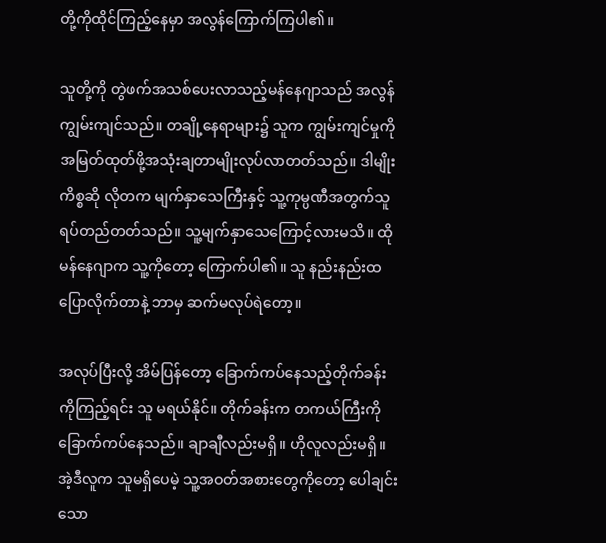တို့ကိုထိုင်ကြည့်နေမှာ အလွန်ကြောက်ကြပါ၏။

သူတို့ကို တွဲဖက်အသစ်ပေးလာသည့်မန်နေဂျာသည် အလွန်ကျွမ်းကျင်သည်။ တချို့နေရာများ၌ သူက ကျွမ်းကျင်မှုကို အမြတ်ထုတ်ဖို့အသုံးချတာမျိုးလုပ်လာတတ်သည်။ ဒါမျိုးကိစ္စဆို လိုတက မျက်နှာသေကြီးနှင့် သူ့ကုမ္ပဏီအတွက်သူ ရပ်တည်တတ်သည်။ သူ့မျက်နှာသေကြောင့်လားမသိ။ ထိုမန်နေဂျာက သူ့ကိုတော့ ကြောက်ပါ၏။ သူ နည်းနည်းထပြောလိုက်တာနဲ့ ဘာမှ ဆက်မလုပ်ရဲတော့။

အလုပ်ပြီးလို့ အိမ်ပြန်တော့ ခြောက်ကပ်နေသည့်တိုက်ခန်းကိုကြည့်ရင်း သူ မရယ်နိုင်။ တိုက်ခန်းက တကယ်ကြီးကို ခြောက်ကပ်နေသည်။ ချာချီလည်းမရှိ။ ဟိုလူလည်းမရှိ။ အဲ့ဒီလူက သူမရှိပေမဲ့ သူ့အဝတ်အစားတွေကိုတော့ ပေါချင်းသော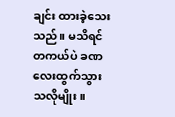ချင်း ထားခဲ့သေးသည်။ မသိရင် တကယ်ပဲ ခဏလေးထွက်သွားသလိုမျိုး။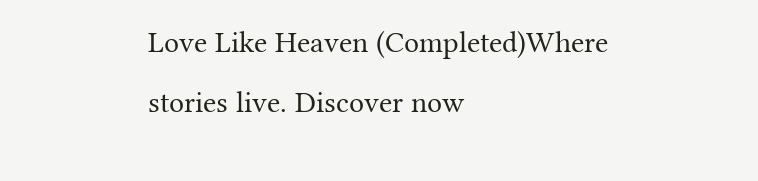Love Like Heaven (Completed)Where stories live. Discover now